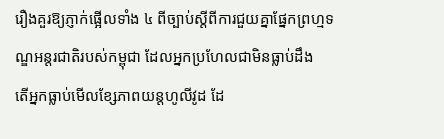រឿងគួរឱ្យភ្ញាក់ផ្អើលទាំង ៤ ពីច្បាប់ស្តីពីការជួយគ្នាផ្នែកព្រហ្មទណ្ឌអន្តរជាតិរបស់កម្ពុជា ដែលអ្នកប្រហែលជាមិនធ្លាប់ដឹង
តើអ្នកធ្លាប់មើលខ្សែភាពយន្តហូលីវូដ ដែ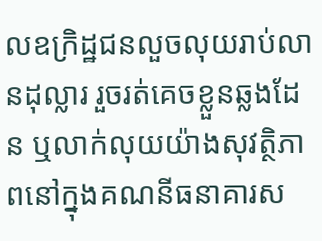លឧក្រិដ្ឋជនលួចលុយរាប់លានដុល្លារ រួចរត់គេចខ្លួនឆ្លងដែន ឬលាក់លុយយ៉ាងសុវត្ថិភាពនៅក្នុងគណនីធនាគារស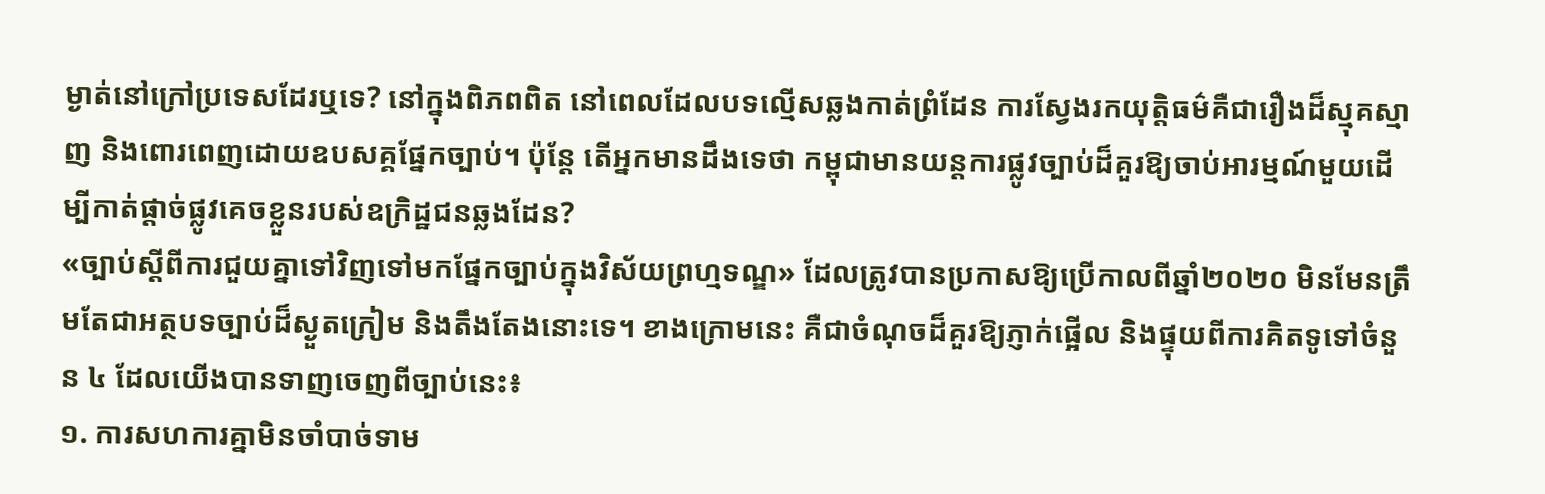ម្ងាត់នៅក្រៅប្រទេសដែរឬទេ? នៅក្នុងពិភពពិត នៅពេលដែលបទល្មើសឆ្លងកាត់ព្រំដែន ការស្វែងរកយុត្តិធម៌គឺជារឿងដ៏ស្មុគស្មាញ និងពោរពេញដោយឧបសគ្គផ្នែកច្បាប់។ ប៉ុន្តែ តើអ្នកមានដឹងទេថា កម្ពុជាមានយន្តការផ្លូវច្បាប់ដ៏គួរឱ្យចាប់អារម្មណ៍មួយដើម្បីកាត់ផ្តាច់ផ្លូវគេចខ្លួនរបស់ឧក្រិដ្ឋជនឆ្លងដែន?
«ច្បាប់ស្តីពីការជួយគ្នាទៅវិញទៅមកផ្នែកច្បាប់ក្នុងវិស័យព្រហ្មទណ្ឌ» ដែលត្រូវបានប្រកាសឱ្យប្រើកាលពីឆ្នាំ២០២០ មិនមែនត្រឹមតែជាអត្ថបទច្បាប់ដ៏ស្ងួតក្រៀម និងតឹងតែងនោះទេ។ ខាងក្រោមនេះ គឺជាចំណុចដ៏គួរឱ្យភ្ញាក់ផ្អើល និងផ្ទុយពីការគិតទូទៅចំនួន ៤ ដែលយើងបានទាញចេញពីច្បាប់នេះ៖
១. ការសហការគ្នាមិនចាំបាច់ទាម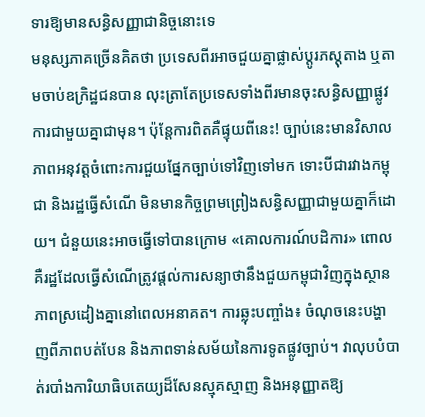ទារឱ្យមានសន្ធិសញ្ញាជានិច្ចនោះទេ
មនុស្សភាគច្រើនគិតថា ប្រទេសពីរអាចជួយគ្នាផ្លាស់ប្តូរភស្តុតាង ឬតាមចាប់ឧក្រិដ្ឋជនបាន លុះត្រាតែប្រទេសទាំងពីរមានចុះសន្ធិសញ្ញាផ្លូវការជាមួយគ្នាជាមុន។ ប៉ុន្តែការពិតគឺផ្ទុយពីនេះ! ច្បាប់នេះមានវិសាលភាពអនុវត្តចំពោះការជួយផ្នែកច្បាប់ទៅវិញទៅមក ទោះបីជារវាងកម្ពុជា និងរដ្ឋធ្វើសំណើ មិនមានកិច្ចព្រមព្រៀងសន្ធិសញ្ញាជាមួយគ្នាក៏ដោយ។ ជំនួយនេះអាចធ្វើទៅបានក្រោម «គោលការណ៍បដិការ» ពោលគឺរដ្ឋដែលធ្វើសំណើត្រូវផ្តល់ការសន្យាថានឹងជួយកម្ពុជាវិញក្នុងស្ថានភាពស្រដៀងគ្នានៅពេលអនាគត។ ការឆ្លុះបញ្ចាំង៖ ចំណុចនេះបង្ហាញពីភាពបត់បែន និងភាពទាន់សម័យនៃការទូតផ្លូវច្បាប់។ វាលុបបំបាត់របាំងការិយាធិបតេយ្យដ៏សែនស្មុគស្មាញ និងអនុញ្ញាតឱ្យ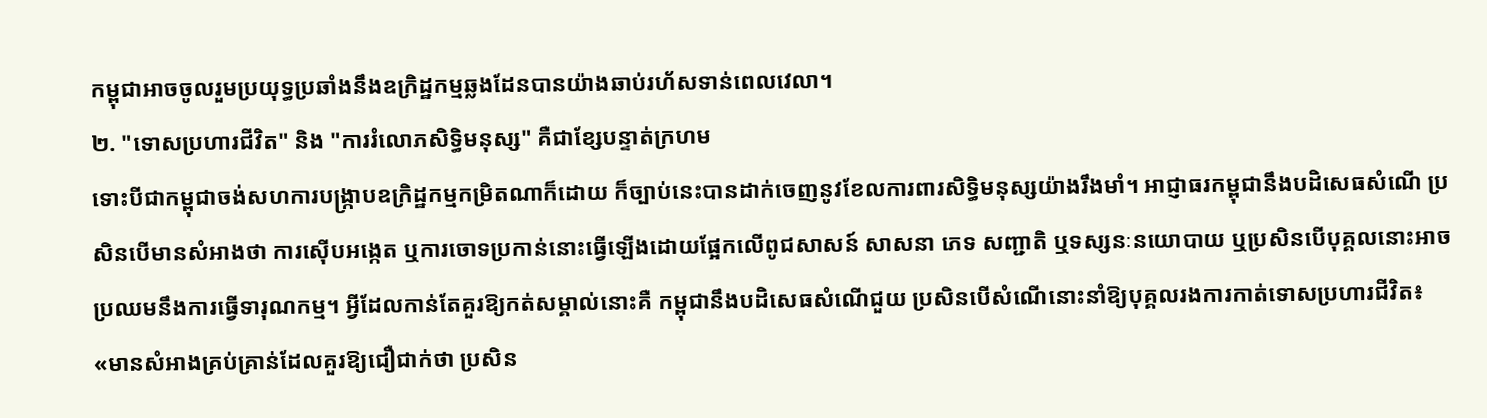កម្ពុជាអាចចូលរួមប្រយុទ្ធប្រឆាំងនឹងឧក្រិដ្ឋកម្មឆ្លងដែនបានយ៉ាងឆាប់រហ័សទាន់ពេលវេលា។
២. "ទោសប្រហារជីវិត" និង "ការរំលោភសិទ្ធិមនុស្ស" គឺជាខ្សែបន្ទាត់ក្រហម
ទោះបីជាកម្ពុជាចង់សហការបង្ក្រាបឧក្រិដ្ឋកម្មកម្រិតណាក៏ដោយ ក៏ច្បាប់នេះបានដាក់ចេញនូវខែលការពារសិទ្ធិមនុស្សយ៉ាងរឹងមាំ។ អាជ្ញាធរកម្ពុជានឹងបដិសេធសំណើ ប្រសិនបើមានសំអាងថា ការស៊ើបអង្កេត ឬការចោទប្រកាន់នោះធ្វើឡើងដោយផ្អែកលើពូជសាសន៍ សាសនា ភេទ សញ្ជាតិ ឬទស្សនៈនយោបាយ ឬប្រសិនបើបុគ្គលនោះអាចប្រឈមនឹងការធ្វើទារុណកម្ម។ អ្វីដែលកាន់តែគួរឱ្យកត់សម្គាល់នោះគឺ កម្ពុជានឹងបដិសេធសំណើជួយ ប្រសិនបើសំណើនោះនាំឱ្យបុគ្គលរងការកាត់ទោសប្រហារជីវិត៖
«មានសំអាងគ្រប់គ្រាន់ដែលគួរឱ្យជឿជាក់ថា ប្រសិន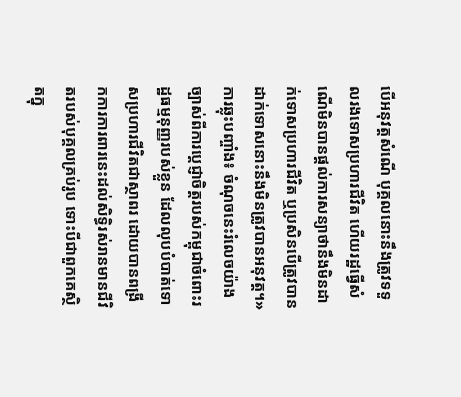បើអនុវត្តសំណើ បុគ្គលនោះនឹងត្រូវទទួលរងទោសប្រហារជីវិត ហើយរដ្ឋធ្វើសំណើមិនបានផ្តល់ការសន្យាថានឹងមិនដាក់ទោសប្រហារជីវិត ឬប្រសិនបើត្រូវបានដាក់ទោសនោះនឹងមិនត្រូវបានអនុវត្ត។»
ការឆ្លុះបញ្ចាំង៖ ចំណុចនេះរំលេចយ៉ាងច្បាស់ពីការប្តេជ្ញាចិត្តរបស់កម្ពុជាចំពោះរដ្ឋធម្មនុញ្ញរបស់ខ្លួន ដែលលុបបំបាត់ទោសប្រហារជីវិតជាស្ថាពរ ដោយបានពង្រីកការការពារនេះដល់សិទ្ធិរស់រានមានជីវិតរបស់បុគ្គលគ្រប់រូប ទោះបីជាពួកគេស្ថិតក្នុ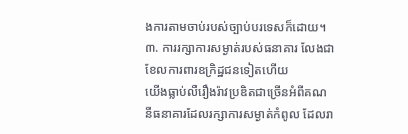ងការតាមចាប់របស់ច្បាប់បរទេសក៏ដោយ។
៣. ការរក្សាការសម្ងាត់របស់ធនាគារ លែងជាខែលការពារឧក្រិដ្ឋជនទៀតហើយ
យើងធ្លាប់លឺរឿងរ៉ាវប្រឌិតជាច្រើនអំពីគណនីធនាគារដែលរក្សាការសម្ងាត់កំពូល ដែលរា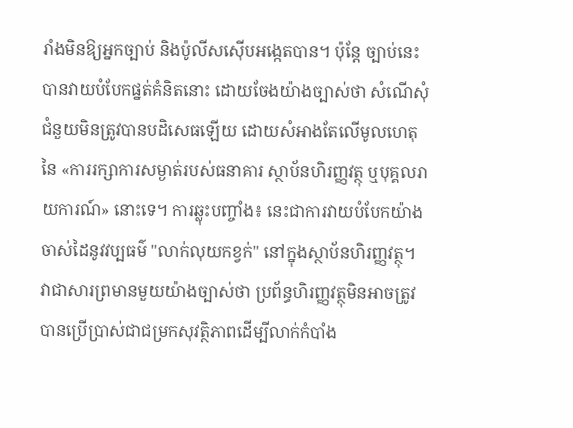រាំងមិនឱ្យអ្នកច្បាប់ និងប៉ូលីសស៊ើបអង្កេតបាន។ ប៉ុន្តែ ច្បាប់នេះបានវាយបំបែកផ្នត់គំនិតនោះ ដោយចែងយ៉ាងច្បាស់ថា សំណើសុំជំនួយមិនត្រូវបានបដិសេធឡើយ ដោយសំអាងតែលើមូលហេតុនៃ «ការរក្សាការសម្ងាត់របស់ធនាគារ ស្ថាប័នហិរញ្ញវត្ថុ ឬបុគ្គលរាយការណ៍» នោះទេ។ ការឆ្លុះបញ្ចាំង៖ នេះជាការវាយបំបែកយ៉ាងចាស់ដៃនូវវប្បធម៌ "លាក់លុយកខ្វក់" នៅក្នុងស្ថាប័នហិរញ្ញវត្ថុ។ វាជាសារព្រមានមួយយ៉ាងច្បាស់ថា ប្រព័ន្ធហិរញ្ញវត្ថុមិនអាចត្រូវបានប្រើប្រាស់ជាជម្រកសុវត្ថិភាពដើម្បីលាក់កំបាំង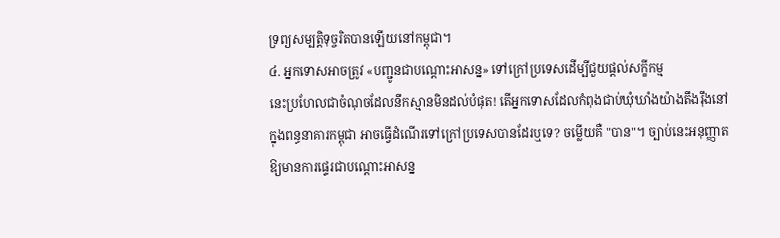ទ្រព្យសម្បត្តិទុច្ចរិតបានឡើយនៅកម្ពុជា។
៤. អ្នកទោសអាចត្រូវ «បញ្ជូនជាបណ្តោះអាសន្ន» ទៅក្រៅប្រទេសដើម្បីជួយផ្តល់សក្ខីកម្ម
នេះប្រហែលជាចំណុចដែលនឹកស្មានមិនដល់បំផុត! តើអ្នកទោសដែលកំពុងជាប់ឃុំឃាំងយ៉ាងតឹងរ៉ឹងនៅក្នុងពន្ធនាគារកម្ពុជា អាចធ្វើដំណើរទៅក្រៅប្រទេសបានដែរឬទេ? ចម្លើយគឺ "បាន"។ ច្បាប់នេះអនុញ្ញាតឱ្យមានការផ្ទេរជាបណ្តោះអាសន្ន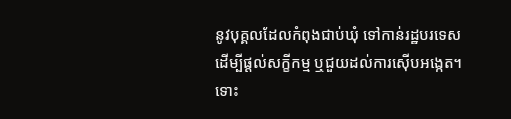នូវបុគ្គលដែលកំពុងជាប់ឃុំ ទៅកាន់រដ្ឋបរទេសដើម្បីផ្តល់សក្ខីកម្ម ឬជួយដល់ការស៊ើបអង្កេត។ ទោះ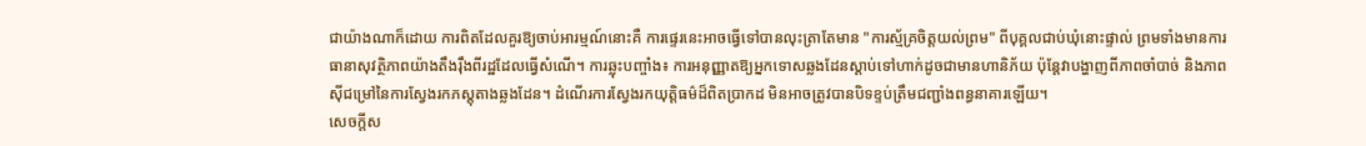ជាយ៉ាងណាក៏ដោយ ការពិតដែលគួរឱ្យចាប់អារម្មណ៍នោះគឺ ការផ្ទេរនេះអាចធ្វើទៅបានលុះត្រាតែមាន "ការស្ម័គ្រចិត្តយល់ព្រម" ពីបុគ្គលជាប់ឃុំនោះផ្ទាល់ ព្រមទាំងមានការធានាសុវត្ថិភាពយ៉ាងតឹងរ៉ឹងពីរដ្ឋដែលធ្វើសំណើ។ ការឆ្លុះបញ្ចាំង៖ ការអនុញ្ញាតឱ្យអ្នកទោសឆ្លងដែនស្តាប់ទៅហាក់ដូចជាមានហានិភ័យ ប៉ុន្តែវាបង្ហាញពីភាពចាំបាច់ និងភាពស៊ីជម្រៅនៃការស្វែងរកភស្តុតាងឆ្លងដែន។ ដំណើរការស្វែងរកយុត្តិធម៌ដ៏ពិតប្រាកដ មិនអាចត្រូវបានបិទខ្ទប់ត្រឹមជញ្ជាំងពន្ធនាគារឡើយ។
សេចក្តីស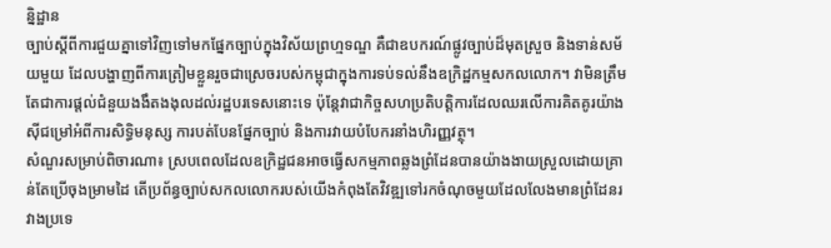ន្និដ្ឋាន
ច្បាប់ស្តីពីការជួយគ្នាទៅវិញទៅមកផ្នែកច្បាប់ក្នុងវិស័យព្រហ្មទណ្ឌ គឺជាឧបករណ៍ផ្លូវច្បាប់ដ៏មុតស្រួច និងទាន់សម័យមួយ ដែលបង្ហាញពីការត្រៀមខ្លួនរួចជាស្រេចរបស់កម្ពុជាក្នុងការទប់ទល់នឹងឧក្រិដ្ឋកម្មសកលលោក។ វាមិនត្រឹមតែជាការផ្តល់ជំនួយងងឹតងងុលដល់រដ្ឋបរទេសនោះទេ ប៉ុន្តែវាជាកិច្ចសហប្រតិបត្តិការដែលឈរលើការគិតគូរយ៉ាងស៊ីជម្រៅអំពីការសិទ្ធិមនុស្ស ការបត់បែនផ្នែកច្បាប់ និងការវាយបំបែករនាំងហិរញ្ញវត្ថុ។
សំណួរសម្រាប់ពិចារណា៖ ស្របពេលដែលឧក្រិដ្ឋជនអាចធ្វើសកម្មភាពឆ្លងព្រំដែនបានយ៉ាងងាយស្រួលដោយគ្រាន់តែប្រើចុងម្រាមដៃ តើប្រព័ន្ធច្បាប់សកលលោករបស់យើងកំពុងតែវិវឌ្ឍទៅរកចំណុចមួយដែលលែងមានព្រំដែនរវាងប្រទេ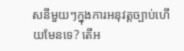សនីមួយៗក្នុងការអនុវត្តច្បាប់ហើយមែនទេ? តើអ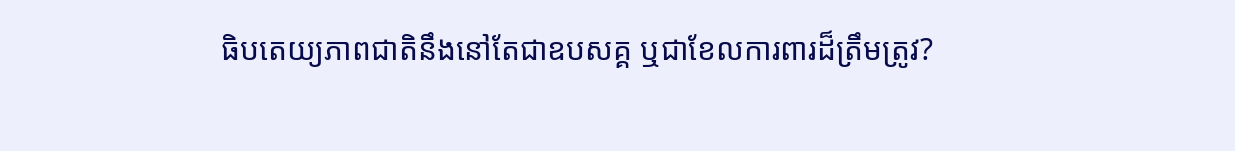ធិបតេយ្យភាពជាតិនឹងនៅតែជាឧបសគ្គ ឬជាខែលការពារដ៏ត្រឹមត្រូវ?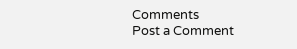Comments
Post a Comment